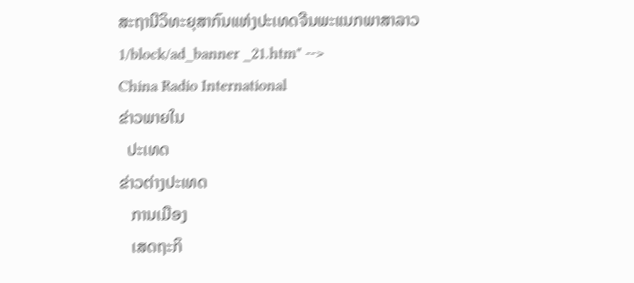ສະຖານີວິທະຍຸສາກົນແຫ່ງປະເທດຈີນພະແນກພາສາລາວ
1/block/ad_banner _21.htm" -->
China Radio International
ຂ່າວພາຍໃນ
  ປະເທດ
ຂ່າວຕ່າງປະເທດ
   ການເມືອງ
   ເສດຖະກິ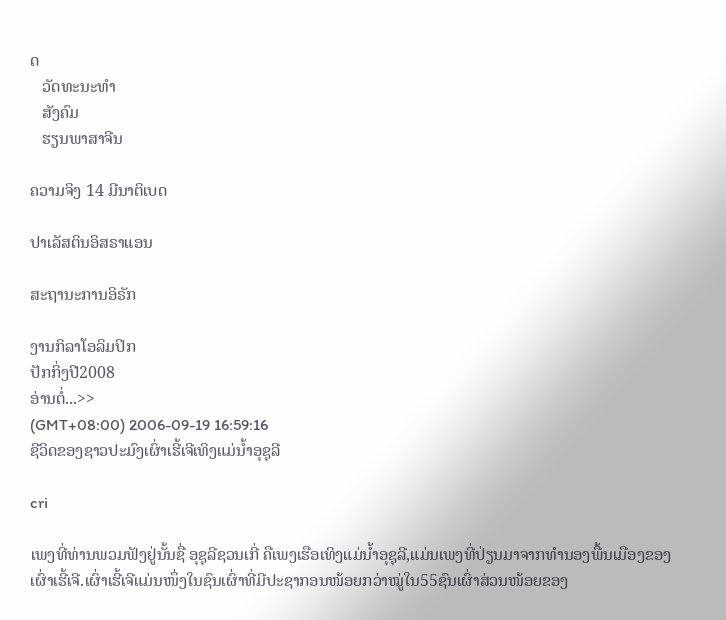ດ
   ວັດທະນະທຳ
   ສັງຄົມ
   ຮຽນພາສາຈີນ

ຄວາມຈິງ 14 ມີນາຕິເບດ

ປາເລັສຕິນອິສຣາແອນ

ສະຖານະການອິຣັກ

ງານກິລາໂອລິມປິກ
ປັກກິ່ງປີ2008
ອ່ານຕໍ່...>>
(GMT+08:00) 2006-09-19 16:59:16
ຊີວິດຂອງຊາວປະມົງເຜົ່າເຮີ້ເຈີເທິງແມ່ນ້ຳອຸຊຸລີ

cri

ເພງທີ່ທ່ານພວມຟັງຢູ່ນັ້ນຊື່ ອຸຊຸລີຊວນເກີ່ ຄືເພງເຮືອເທິງແມ່ນ້ຳອຸຊຸລີ,ແມ່ນເພງທີ່ປ່ຽນມາຈາກທຳນອງພື້ນເມືອງຂອງເຜົ່າເຮີ້ເຈີ.ເຜົ່າເຮີ້ເຈີແມ່ນໜຶ່ງໃນຊົນເຜົ່າທີ່ມີປະຊາກອນໜ້ອຍກວ່າໝູ່ໃນ55ຊົນເຜົ່າສ່ວນໜ້ອຍຂອງ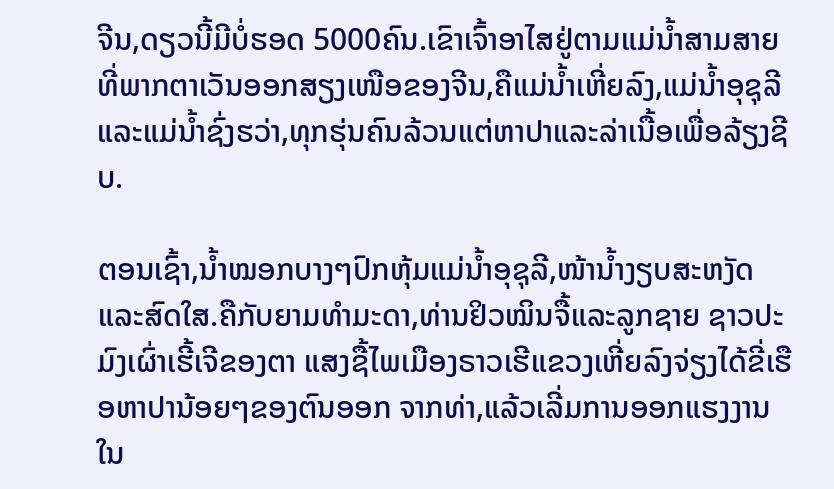ຈີນ,ດຽວນີ້ມີບໍ່ຮອດ 5000ຄົນ.ເຂົາເຈົ້າອາໄສຢູ່ຕາມແມ່ນ້ຳສາມສາຍທີ່ພາກຕາເວັນອອກສຽງເໜືອຂອງຈີນ,ຄືແມ່ນ້ຳເຫີ່ຍລົງ,ແມ່ນ້ຳອຸຊຸລີແລະແມ່ນ້ຳຊົ່ງຮວ່າ,ທຸກຮຸ່ນຄົນລ້ວນແຕ່ຫາປາແລະລ່າເນື້ອເພື່ອລ້ຽງຊີບ.

ຕອນເຊົ້າ,ນ້ຳໝອກບາງໆປົກຫຸ້ມແມ່ນ້ຳອຸຊຸລີ,ໜ້ານ້ຳງຽບສະຫງັດແລະສົດໃສ.ຄືກັບຍາມທຳມະດາ,ທ່ານຢິວໝິນຈື້ແລະລູກຊາຍ ຊາວປະມົງເຜົ່າເຮີ້ເຈີຂອງຕາ ແສງຊື້ໄພເມືອງຣາວເຮີແຂວງເຫີ່ຍລົງຈ່ຽງໄດ້ຂີ່ເຮືອຫາປານ້ອຍໆຂອງຕົນອອກ ຈາກທ່າ,ແລ້ວເລີ່ມການອອກແຮງງານໃນ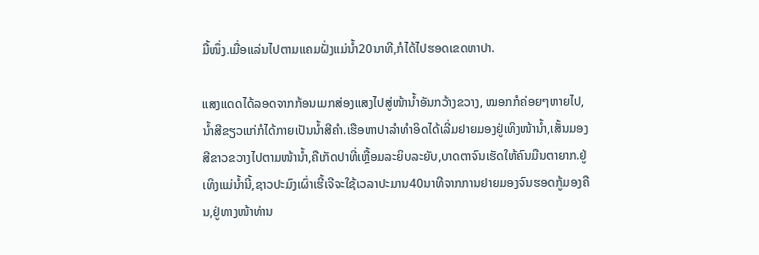ມື້ໜຶ່ງ.ເມື່ອແລ່ນໄປຕາມແຄມຝັ່ງແມ່ນ້ຳ20ນາທີ,ກໍໄດ້ໄປຮອດເຂດຫາປາ.

ແສງແດດໄດ້ລອດຈາກກ້ອນເມກສ່ອງແສງໄປສູ່ໜ້ານ້ຳອັນກວ້າງຂວາງ, ໝອກກໍຄ່ອຍໆຫາຍໄປ,ນ້ຳສີຂຽວແກ່ກໍໄດ້ກາຍເປັນນ້ຳສີຄຳ.ເຮືອຫາປາລຳທຳອິດໄດ້ເລີ່ມຢາຍມອງຢູ່ເທິງໜ້ານ້ຳ,ເສັ້ນມອງສີຂາວຂວາງໄປຕາມໜ້ານ້ຳ,ຄືເກັດປາທີ່ເຫຼື້ອມລະຍິບລະຍັບ,ບາດຕາຈົນເຮັດໃຫ້ຄົນມືນຕາຍາກ.ຢູ່ເທິງແມ່ນ້ຳນີ້,ຊາວປະມົງເຜົ່າເຮີ້ເຈີຈະໃຊ້ເວລາປະມານ40ນາທີຈາກການຢາຍມອງຈົນຮອດກູ້ມອງຄືນ,ຢູ່ທາງໜ້າທ່ານ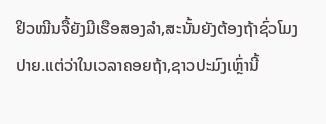ຢິວໝີນຈື້ຍັງມີເຮືອສອງລຳ,ສະນັ້ນຍັງຕ້ອງຖ້າຊົ່ວໂມງປາຍ.ແຕ່ວ່າໃນເວລາຄອຍຖ້າ,ຊາວປະມົງເຫຼົ່ານີ້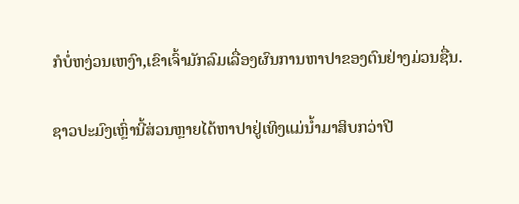ກໍບໍ່ຫງ່ວນເຫງົາ,ເຂົາເຈົ້າມັກລົມເລື່ອງຜົນການຫາປາຂອງຕົນຢ່າງມ່ວນຊື່ນ.

ຊາວປະມົງເຫຼົ່ານີ້ສ່ວນຫຼາຍໄດ້ຫາປາຢູ່ເທິງແມ່ນ້ຳມາສິບກວ່າປີ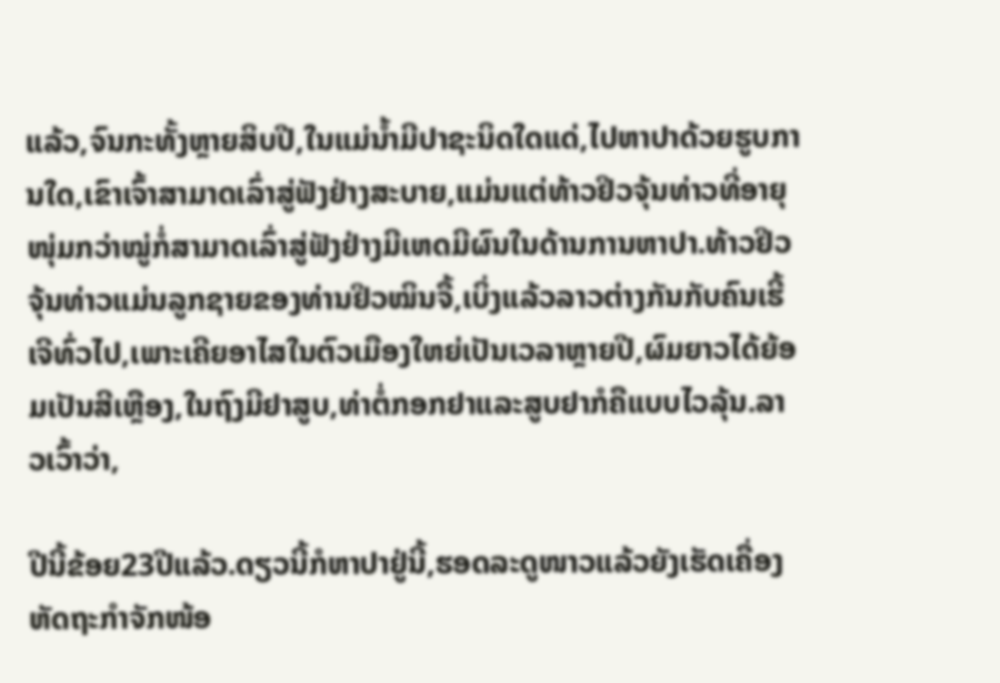ແລ້ວ,ຈົນກະທັ້ງຫຼາຍສິບປີ,ໃນແມ່ນ້ຳມີປາຊະນິດໃດແດ່,ໄປຫາປາດ້ວຍຮູບການໃດ,ເຂົາເຈົ້າສາມາດເລົ່າສູ່ຟັງຢ່າງສະບາຍ,ແມ່ນແຕ່ທ້າວຢິວຈຸ້ນທ່າວທີ່ອາຍຸໜຸ່ມກວ່າໝູ່ກໍ່ສາມາດເລົ່າສູ່ຟັງຢ່າງມີເຫດມີຜົນໃນດ້ານການຫາປາ.ທ້າວຢິວຈຸ້ນທ່າວແມ່ນລູກຊາຍຂອງທ່ານຢິວໝິນຈື້,ເບິ່ງແລ້ວລາວຕ່າງກັນກັບຄົນເຮີ້ເຈີທົ່ວໄປ,ເພາະເຄີຍອາໄສໃນຕົວເມືອງໃຫຍ່ເປັນເວລາຫຼາຍປີ,ຜົມຍາວໄດ້ຍ້ອມເປັນສີເຫຼືອງ,ໃນຖົງມີຢາສູບ,ທ່າຕໍ່ກອກຢາແລະສູບຢາກໍຄືແບບໄວລຸ້ນ.ລາວເວົ້າວ່າ,

ປີນີ້ຂ້ອຍ23ປີແລ້ວ.ດຽວນີ້ກໍຫາປາຢູ່ນີ້,ຮອດລະດູໜາວແລ້ວຍັງເຮັດເຄື່ອງຫັດຖະກຳຈັກໜ້ອ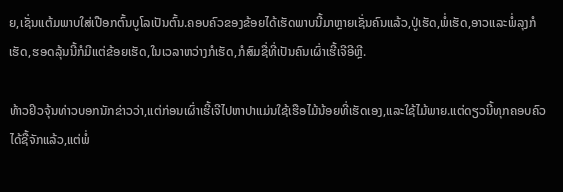ຍ,ເຊັ່ນແຕ້ມພາບໃສ່ເປືອກຕົ້ນບູໂລເປັນຕົ້ນ.ຄອບຄົວຂອງຂ້ອຍໄດ້ເຮັດພາບນີ້ມາຫຼາຍເຊັ່ນຄົນແລ້ວ,ປູ່ເຮັດ,ພໍ່ເຮັດ,ອາວແລະພໍ່ລຸງກໍເຮັດ,ຮອດລຸ້ນນີ້ກໍມີແຕ່ຂ້ອຍເຮັດ,ໃນເວລາຫວ່າງກໍເຮັດ,ກໍສົມຊື່ທີ່ເປັນຄົນເຜົ່າເຮີ້ເຈີອີຫຼີ.

ທ້າວຢິວຈຸ້ນທ່າວບອກນັກຂ່າວວ່າ,ແຕ່ກ່ອນເຜົ່າເຮີ້ເຈີໄປຫາປາແມ່ນໃຊ້ເຮືອໄມ້ນ້ອຍທີ່ເຮັດເອງ,ແລະໃຊ້ໄມ້ພາຍ.ແຕ່ດຽວນີ້ທຸກຄອບຄົວໄດ້ຊື້ຈັກແລ້ວ,ແຕ່ພໍ່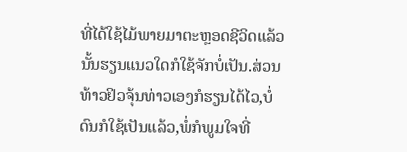ທີ່ໄດ້ໃຊ້ໄມ້ພາຍມາຕະຫຼອດຊີວິດແລ້ວນັ້ນຮຽນແນວໃດກໍໃຊ້ຈັກບໍ່ເປັນ.ສ່ວນທ້າວຢິວຈຸ້ນທ່າວເອງກໍຮຽນໄດ້ໄວ,ບໍ່ດົນກໍໃຊ້ເປັນແລ້ວ,ພໍ່ກໍພູມໃຈທີ່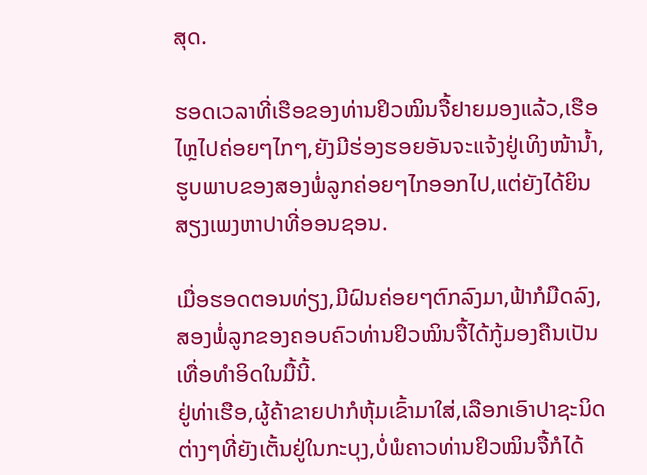ສຸດ.

ຮອດເວລາທີ່ເຮືອຂອງທ່ານຢິວໝິນຈື້ຢາຍມອງແລ້ວ,ເຮືອໄຫຼໄປຄ່ອຍໆໄກໆ,ຍັງມີຮ່ອງຮອຍອັນຈະແຈ້ງຢູ່ເທິງໜ້ານ້ຳ,ຮູບພາບຂອງສອງພໍ່ລູກຄ່ອຍໆໄກອອກໄປ,ແຕ່ຍັງໄດ້ຍິນສຽງເພງຫາປາທີ່ອອນຊອນ.

ເມື່ອຮອດຕອນທ່ຽງ,ມີຝົນຄ່ອຍໆຕົກລົງມາ,ຟ້າກໍມືດລົງ,ສອງພໍ່ລູກຂອງຄອບຄົວທ່ານຢິວໝິນຈື້ໄດ້ກູ້ມອງຄືນເປັນເທື່ອທຳອິດໃນມື້ນີ້.
ຢູ່ທ່າເຮືອ,ຜູ້ຄ້າຂາຍປາກໍຫຸ້ມເຂົ້າມາໃສ່,ເລືອກເອົາປາຊະນິດຕ່າງໆທີ່ຍັງເຕັ້ນຢູ່ໃນກະບຸງ,ບໍ່ພໍຄາວທ່ານຢິວໝິນຈື້ກໍໄດ້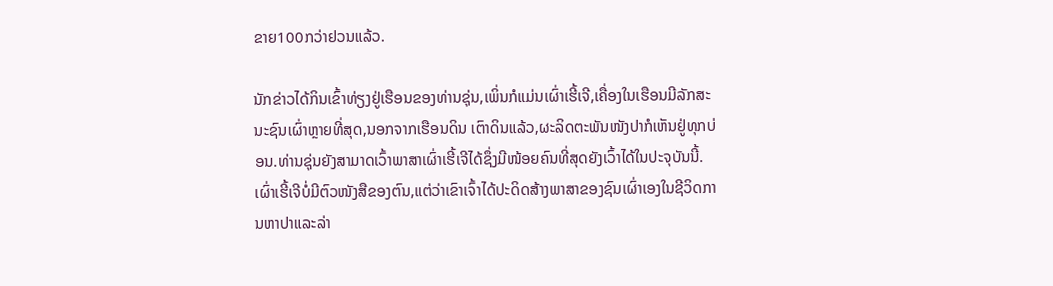ຂາຍ100ກວ່າຢວນແລ້ວ.

ນັກຂ່າວໄດ້ກິນເຂົ້າທ່ຽງຢູ່ເຮືອນຂອງທ່ານຊຸ່ນ,ເພິ່ນກໍແມ່ນເຜົ່າເຮີ້ເຈີ,ເຄື່ອງໃນເຮືອນມີລັກສະນະຊົນເຜົ່າຫຼາຍທີ່ສຸດ,ນອກຈາກເຮືອນດິນ ເຕົາດິນແລ້ວ,ຜະລິດຕະພັນໜັງປາກໍເຫັນຢູ່ທຸກບ່ອນ.ທ່ານຊຸ່ນຍັງສາມາດເວົ້າພາສາເຜົ່າເຮີ້ເຈີໄດ້ຊຶ່ງມີໜ້ອຍຄົນທີ່ສຸດຍັງເວົ້າໄດ້ໃນປະຈຸບັນນີ້.ເຜົ່າເຮີ້ເຈີບໍ່ມີຕົວໜັງສືຂອງຕົນ,ແຕ່ວ່າເຂົາເຈົ້າໄດ້ປະດິດສ້າງພາສາຂອງຊົນເຜົ່າເອງໃນຊີວິດການຫາປາແລະລ່າ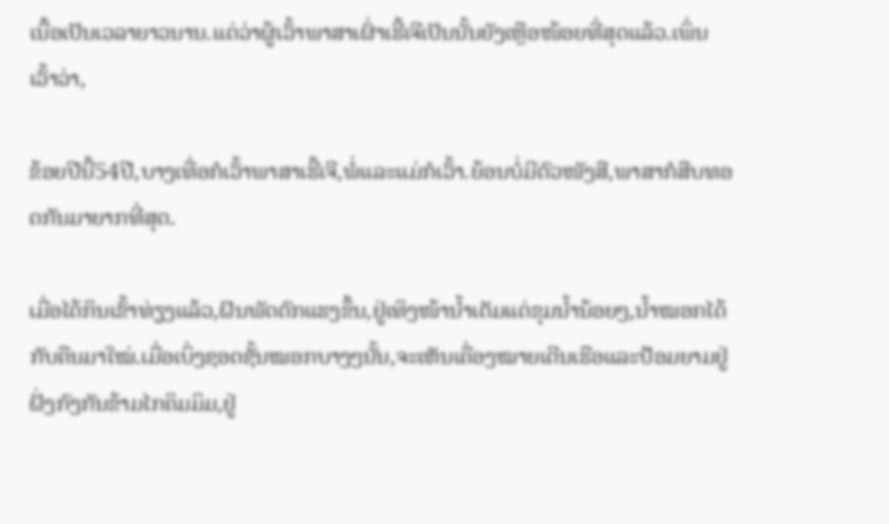ເນື້ອເປັນເວລາຍາວນານ.ແຕ່ວ່າຜູ້ເວົ້າພາສາເຜົ່າເຮີ້ເຈີເປັນນັ້ນຍັງເຫຼືອໜ້ອຍທີ່ສຸດແລ້ວ.ເພິ່ນເວົ້າວ່າ,

ຂ້ອຍປີນີ້54ປີ,ບາງເທື່ອກໍເວົ້າພາສາເຮີ້ເຈີ,ພໍ່ແລະແມ່ກໍເວົ້າ.ຍ້ອນບໍ່ມີຕົວໜັງສື,ພາສາກໍສືບທອດກັນມາຍາກທີ່ສຸດ.

ເມື່ອໄດ້ກິນເຂົ້າທ່ຽງແລ້ວ,ຝົນພັດຕົກແຮງຂຶ້ນ,ຢູ່ເທິງໜ້ານ້ຳເຕັມແຕ່ຂຸມນ້ຳນ້ອຍໆ,ນ້ຳໝອກໄດ້ກັບຄືນມາໃໝ່.ເມື່ອເບິ່ງຊອດຊັ້ນໝອກບາງໆນັ້ນ,ຈະເຫັນເຄື່ອງໝາຍເດີນເຮືອແລະປ້ອມຍາມຢູ່ຝັ່ງກົງກັນຂ້າມໄກຄິມມິມ,ຢູ່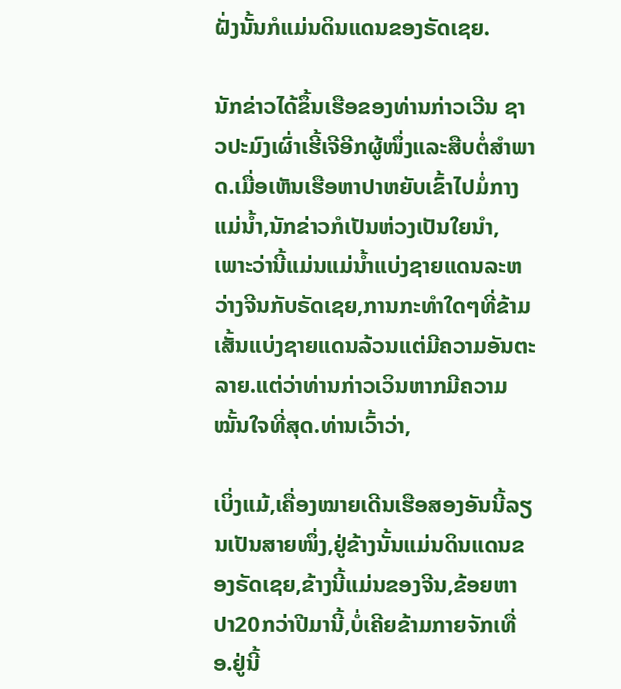ຝັ່ງນັ້ນກໍແມ່ນດິນແດນຂອງຣັດເຊຍ.

ນັກຂ່າວໄດ້ຂຶ້ນເຮືອຂອງທ່ານກ່າວເວີນ ຊາວປະມົງເຜົ່າເຮີ້ເຈີອີກຜູ້ໜຶ່ງແລະສືບຕໍ່ສຳພາດ.ເມື່ອເຫັນເຮືອຫາປາຫຍັບເຂົ້າໄປມໍ່ກາງແມ່ນ້ຳ,ນັກຂ່າວກໍເປັນຫ່ວງເປັນໃຍນຳ,ເພາະວ່ານີ້ແມ່ນແມ່ນ້ຳແບ່ງຊາຍແດນລະຫວ່າງຈີນກັບຣັດເຊຍ,ການກະທຳໃດໆທີ່ຂ້າມເສັ້ນແບ່ງຊາຍແດນລ້ວນແຕ່ມີຄວາມອັນຕະລາຍ.ແຕ່ວ່າທ່ານກ່າວເວິນຫາກມີຄວາມໝັ້ນໃຈທີ່ສຸດ.ທ່ານເວົ້າວ່າ,

ເບິ່ງແມ້,ເຄື່ອງໝາຍເດີນເຮືອສອງອັນນີ້ລຽນເປັນສາຍໜຶ່ງ,ຢູ່ຂ້າງນັ້ນແມ່ນດິນແດນຂອງຣັດເຊຍ,ຂ້າງນີ້ແມ່ນຂອງຈີນ,ຂ້ອຍຫາປາ20ກວ່າປີມານີ້,ບໍ່ເຄີຍຂ້າມກາຍຈັກເທື່ອ.ຢູ່ນີ້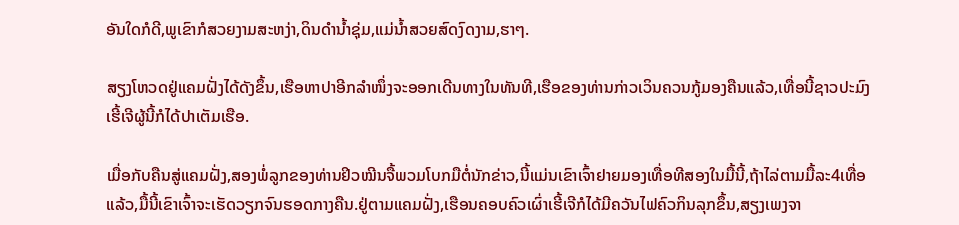ອັນໃດກໍດີ,ພູເຂົາກໍສວຍງາມສະຫງ່າ,ດິນດຳນ້ຳຊຸ່ມ,ແມ່ນ້ຳສວຍສົດງົດງາມ,ຮາໆ.

ສຽງໂຫວດຢູ່ແຄມຝັ່ງໄດ້ດັງຂຶ້ນ,ເຮືອຫາປາອີກລຳໜຶ່ງຈະອອກເດີນທາງໃນທັນທີ,ເຮືອຂອງທ່ານກ່າວເວິນຄວນກູ້ມອງຄືນແລ້ວ,ເທື່ອນີ້ຊາວປະມົງເຮີ້ເຈີຜູ້ນີ້ກໍໄດ້ປາເຕັມເຮືອ.

ເມື່ອກັບຄືນສູ່ແຄມຝັ່ງ,ສອງພໍ່ລູກຂອງທ່ານຢິວໝີນຈື້ພວມໂບກມືຕໍ່ນັກຂ່າວ,ນີ້ແມ່ນເຂົາເຈົ້າຢາຍມອງເທື່ອທີສອງໃນມື້ນີ້,ຖ້າໄລ່ຕາມມື້ລະ4ເທື່ອແລ້ວ,ມື້ນີ້ເຂົາເຈົ້າຈະເຮັດວຽກຈົນຮອດກາງຄືນ.ຢູ່ຕາມແຄມຝັ່ງ,ເຮືອນຄອບຄົວເຜົ່າເຮີ້ເຈີກໍໄດ້ມີຄວັນໄຟຄົວກິນລຸກຂຶ້ນ,ສຽງເພງຈາ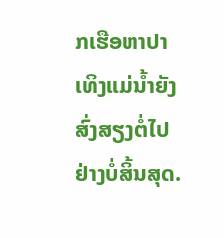ກເຮືອຫາປາເທິງແມ່ນ້ຳຍັງສົ່ງສຽງຕໍ່ໄປຢ່າງບໍ່ສິ້ນສຸດ.